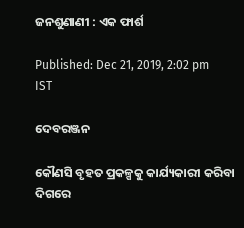ଜନଶୁଣାଣୀ : ଏକ ଫାର୍ଶ

Published: Dec 21, 2019, 2:02 pm IST

ଦେବରଞ୍ଜନ

କୌଣସି ବୃହତ ପ୍ରକଳ୍ପକୁ କାର୍ଯ୍ୟକାରୀ କରିବା ଦିଗରେ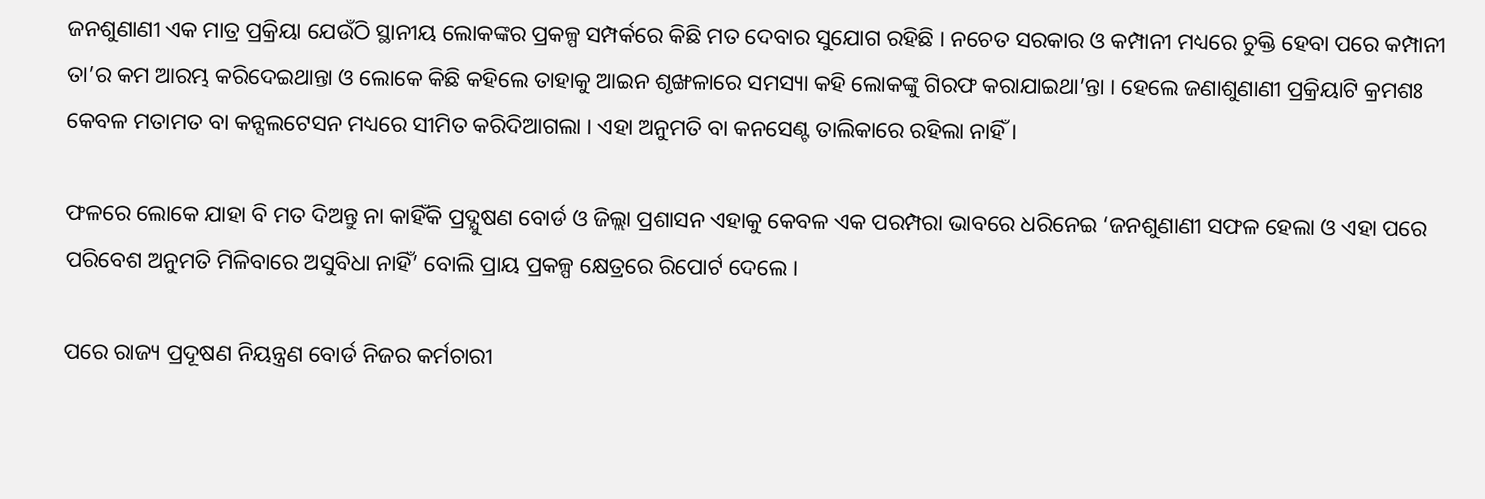ଜନଶୁଣାଣୀ ଏକ ମାତ୍ର ପ୍ରକ୍ରିୟା ଯେଉଁଠି ସ୍ଥାନୀୟ ଲୋକଙ୍କର ପ୍ରକଳ୍ପ ସମ୍ପର୍କରେ କିଛି ମତ ଦେବାର ସୁଯୋଗ ରହିଛି । ନଚେତ ସରକାର ଓ କମ୍ପାନୀ ମଧ୍ୟରେ ଚୁକ୍ତି ହେବା ପରେ କମ୍ପାନୀ ତା’ର କମ ଆରମ୍ଭ କରିଦେଇଥାନ୍ତା ଓ ଲୋକେ କିଛି କହିଲେ ତାହାକୁ ଆଇନ ଶୃଙ୍ଖଳାରେ ସମସ୍ୟା କହି ଲୋକଙ୍କୁ ଗିରଫ କରାଯାଇଥା’ନ୍ତା । ହେଲେ ଜଣାଶୁଣାଣୀ ପ୍ରକ୍ରିୟାଟି କ୍ରମଶଃ କେବଳ ମତାମତ ବା କନ୍ସଲଟେସନ ମଧ୍ୟରେ ସୀମିତ କରିଦିଆଗଲା । ଏହା ଅନୁମତି ବା କନସେଣ୍ଟ ତାଲିକାରେ ରହିଲା ନାହିଁ ।

ଫଳରେ ଲୋକେ ଯାହା ବି ମତ ଦିଅନ୍ତୁ ନା କାହିଁକି ପ୍ରଦ୍ଯୁଷଣ ବୋର୍ଡ ଓ ଜିଲ୍ଲା ପ୍ରଶାସନ ଏହାକୁ କେବଳ ଏକ ପରମ୍ପରା ଭାବରେ ଧରିନେଇ ‘ଜନଶୁଣାଣୀ ସଫଳ ହେଲା ଓ ଏହା ପରେ ପରିବେଶ ଅନୁମତି ମିଳିବାରେ ଅସୁବିଧା ନାହିଁ’ ବୋଲି ପ୍ରାୟ ପ୍ରକଳ୍ପ କ୍ଷେତ୍ରରେ ରିପୋର୍ଟ ଦେଲେ ।

ପରେ ରାଜ୍ୟ ପ୍ରଦୂଷଣ ନିୟନ୍ତ୍ରଣ ବୋର୍ଡ ନିଜର କର୍ମଚାରୀ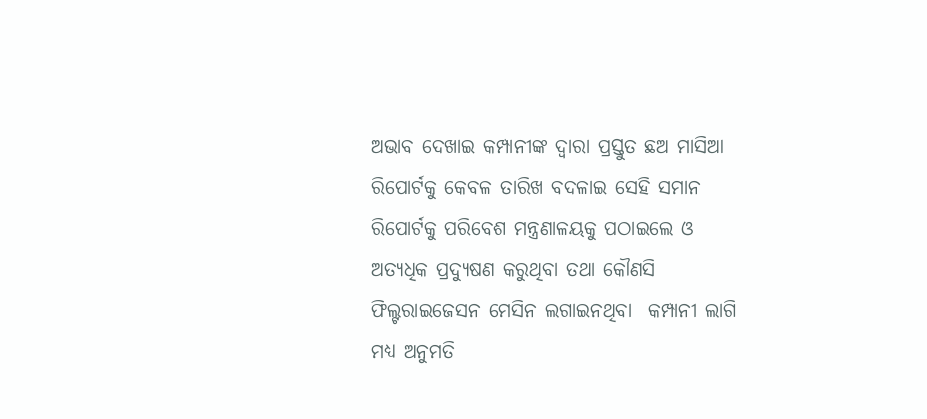ଅଭାବ ଦେଖାଇ କମ୍ପାନୀଙ୍କ ଦ୍ଵାରା ପ୍ରସ୍ତୁତ ଛଅ ମାସିଆ ରିପୋର୍ଟକୁ କେବଳ ତାରିଖ ବଦଳାଇ ସେହି ସମାନ ରିପୋର୍ଟକୁ ପରିବେଶ ମନ୍ତ୍ରଣାଳୟକୁ ପଠାଇଲେ ଓ ଅତ୍ୟଧିକ ପ୍ରଦ୍ଯୁଷଣ କରୁଥିବା ତଥା କୌଣସି ଫିଲ୍ଟରାଇଜେସନ ମେସିନ ଲଗାଇନଥିବା  କମ୍ପାନୀ ଲାଗି ମଧ୍ୟ ଅନୁମତି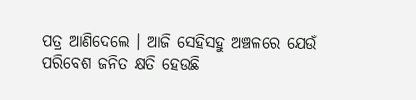ପତ୍ର ଆଣିଦେଲେ । ଆଜି ସେହିସହୁ ଅଞ୍ଚଳରେ ଯେଉଁ ପରିବେଶ ଜନିତ କ୍ଷତି ହେଉଛି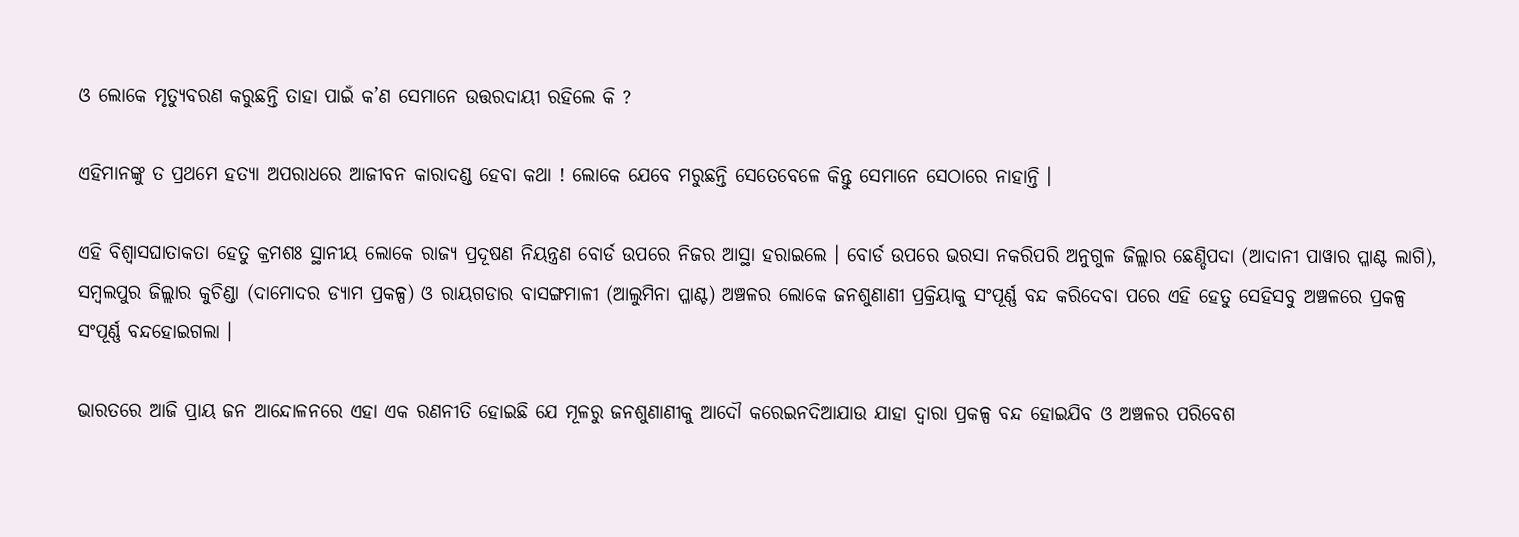ଓ ଲୋକେ ମୃତ୍ୟୁବରଣ କରୁଛନ୍ତି ତାହା ପାଇଁ କ’ଣ ସେମାନେ ଉତ୍ତରଦାୟୀ ରହିଲେ କି ?

ଏହିମାନଙ୍କୁ ତ ପ୍ରଥମେ ହତ୍ୟା ଅପରାଧରେ ଆଜୀବନ କାରାଦଣ୍ଡ ହେବା କଥା ! ଲୋକେ ଯେବେ ମରୁଛନ୍ତି ସେତେବେଳେ କିନ୍ତୁ ସେମାନେ ସେଠାରେ ନାହାନ୍ତି ।

ଏହି ବିଶ୍ବାସଘାତାକତା ହେତୁ କ୍ରମଶଃ ସ୍ଥାନୀୟ ଲୋକେ ରାଜ୍ୟ ପ୍ରଦୂଷଣ ନିୟନ୍ତ୍ରଣ ବୋର୍ଡ ଉପରେ ନିଜର ଆସ୍ଥା ହରାଇଲେ । ବୋର୍ଡ ଉପରେ ଭରସା ନକରିପରି ଅନୁଗୁଳ ଜିଲ୍ଲାର ଛେଣ୍ଡିପଦା (ଆଦାନୀ ପାୱାର ପ୍ଳାଣ୍ଟ ଲାଗି), ସମ୍ବଲପୁର ଜିଲ୍ଲାର କୁଚିଣ୍ଡା (ଦାମୋଦର ଡ୍ୟାମ ପ୍ରକଳ୍ପ) ଓ ରାୟଗଡାର ବାସଙ୍ଗମାଳୀ (ଆଲୁମିନା ପ୍ଳାଣ୍ଟ) ଅଞ୍ଚଳର ଲୋକେ ଜନଶୁଣାଣୀ ପ୍ରକ୍ରିୟାକୁ ସଂପୂର୍ଣ୍ଣ ବନ୍ଦ କରିଦେବା ପରେ ଏହି ହେତୁ ସେହିସବୁ ଅଞ୍ଚଳରେ ପ୍ରକଳ୍ପ ସଂପୂର୍ଣ୍ଣ ବନ୍ଦହୋଇଗଲା ।

ଭାରତରେ ଆଜି ପ୍ରାୟ ଜନ ଆନ୍ଦୋଳନରେ ଏହା ଏକ ରଣନୀତି ହୋଇଛି ଯେ ମୂଳରୁ ଜନଶୁଣାଣୀକୁ ଆଦୌ କରେଇନଦିଆଯାଉ ଯାହା ଦ୍ଵାରା ପ୍ରକଳ୍ପ ବନ୍ଦ ହୋଇଯିବ ଓ ଅଞ୍ଚଳର ପରିବେଶ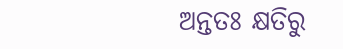ଅନ୍ତତଃ କ୍ଷତିରୁ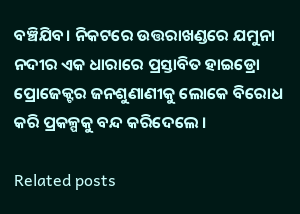ବଞ୍ଚିଯିବ। ନିକଟରେ ଉତ୍ତରାଖଣ୍ଡରେ ଯମୁନା ନଦୀର ଏକ ଧାରାରେ ପ୍ରସ୍ତାବିତ ହାଇଡ୍ରୋ ପ୍ରୋଜେକ୍ଟର ଜନଶୁଣାଣୀକୁ ଲୋକେ ବିରୋଧ କରି ପ୍ରକଳ୍ପକୁ ବନ୍ଦ କରିଦେଲେ ।

Related posts